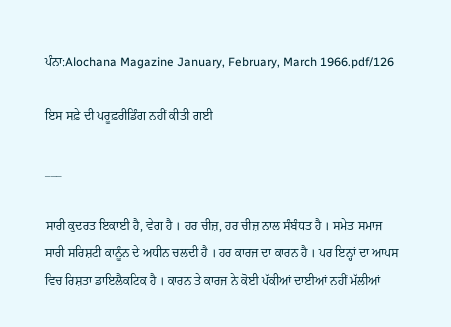ਪੰਨਾ:Alochana Magazine January, February, March 1966.pdf/126

ਇਸ ਸਫ਼ੇ ਦੀ ਪਰੂਫ਼ਰੀਡਿੰਗ ਨਹੀਂ ਕੀਤੀ ਗਈ

___

ਸਾਰੀ ਕੁਦਰਤ ਇਕਾਈ ਹੈ, ਵੇਗ ਹੈ । ਹਰ ਚੀਜ਼, ਹਰ ਚੀਜ਼ ਨਾਲ ਸੰਬੰਧਤ ਹੈ । ਸਮੇਤ ਸਮਾਜ ਸਾਰੀ ਸਰਿਸ਼ਟੀ ਕਾਨੂੰਨ ਦੇ ਅਧੀਨ ਚਲਦੀ ਹੈ । ਹਰ ਕਾਰਜ ਦਾ ਕਾਰਨ ਹੈ । ਪਰ ਇਨ੍ਹਾਂ ਦਾ ਆਪਸ ਵਿਚ ਰਿਸ਼ਤਾ ਡਾਇਲੈਕਟਿਕ ਹੈ । ਕਾਰਨ ਤੇ ਕਾਰਜ ਨੇ ਕੋਈ ਪੱਕੀਆਂ ਦਾਈਆਂ ਨਹੀਂ ਮੱਲੀਆਂ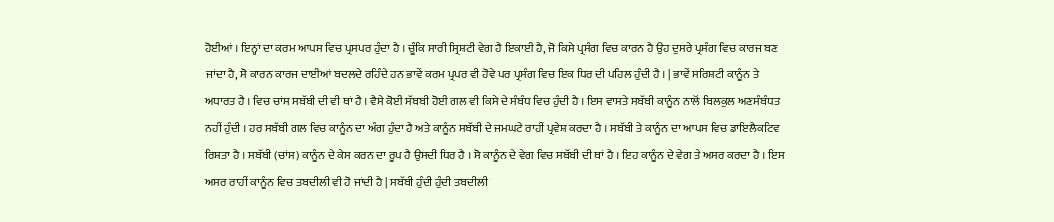ਹੋਈਆਂ । ਇਨ੍ਹਾਂ ਦਾ ਕਰਮ ਆਪਸ ਵਿਚ ਪ੍ਰਸਪਰ ਹੁੰਦਾ ਹੈ । ਚੂੰਕਿ ਸਾਰੀ ਸ੍ਰਿਸ਼ਟੀ ਵੇਗ ਹੈ ਇਕਾਈ ਹੈ, ਜੋ ਕਿਸੇ ਪ੍ਰਸੰਗ ਵਿਚ ਕਾਰਨ ਹੈ ਉਹ ਦੁਸਰੇ ਪ੍ਰਸੰਗ ਵਿਚ ਕਾਰਜ ਬਣ ਜਾਂਦਾ ਹੈ, ਸੋ ਕਾਰਨ ਕਾਰਜ ਦਾਈਆਂ ਬਦਲਦੇ ਰਹਿੰਦੇ ਹਨ ਭਾਵੇਂ ਕਰਮ ਪ੍ਰਪਰ ਵੀ ਹੋਵੇ ਪਰ ਪ੍ਰਸੰਗ ਵਿਚ ਇਕ ਧਿਰ ਦੀ ਪਹਿਲ ਹੁੰਦੀ ਹੈ । | ਭਾਵੇਂ ਸਰਿਸ਼ਟੀ ਕਾਨੂੰਨ ਤੇ ਅਧਾਰਤ ਹੈ । ਵਿਚ ਚਾਂਸ ਸਬੱਬੀ ਦੀ ਵੀ ਥਾਂ ਹੈ । ਵੈਸੇ ਕੋਈ ਸੱਬਬੀ ਹੋਈ ਗਲ ਵੀ ਕਿਸੇ ਦੇ ਸੰਬੰਧ ਵਿਚ ਹੁੰਦੀ ਹੈ । ਇਸ ਵਾਸਤੇ ਸਬੱਬੀ ਕਾਨੂੰਨ ਨਾਲੋਂ ਬਿਲਕੁਲ ਅਣਸੰਬੰਧਤ ਨਹੀਂ ਹੁੰਦੀ । ਹਰ ਸਬੱਬੀ ਗਲ ਵਿਚ ਕਾਨੂੰਨ ਦਾ ਅੰਗ ਹੁੰਦਾ ਹੈ ਅਤੇ ਕਾਨੂੰਨ ਸਬੱਬੀ ਦੇ ਜਮਘਟੇ ਰਾਹੀਂ ਪ੍ਰਵੇਸ਼ ਕਰਦਾ ਹੈ । ਸਬੱਬੀ ਤੇ ਕਾਨੂੰਨ ਦਾ ਆਪਸ ਵਿਚ ਡਾਇਲੈਕਟਿਵ ਰਿਸ਼ਤਾ ਹੈ । ਸਬੱਬੀ (ਚਾਂਸ) ਕਾਨੂੰਨ ਦੇ ਕੇਸ ਕਰਨ ਦਾ ਰੂਪ ਹੈ ਉਸਦੀ ਧਿਰ ਹੈ । ਸੋ ਕਾਨੂੰਨ ਦੇ ਵੇਗ ਵਿਚ ਸਬੱਬੀ ਦੀ ਥਾਂ ਹੈ । ਇਹ ਕਾਨੂੰਨ ਦੇ ਵੇਗ ਤੇ ਅਸਰ ਕਰਦਾ ਹੈ । ਇਸ ਅਸਰ ਰਾਹੀਂ ਕਾਨੂੰਨ ਵਿਚ ਤਬਦੀਲੀ ਵੀ ਹੋ ਜਾਂਦੀ ਹੈ | ਸਬੱਬੀ ਹੁੰਦੀ ਹੁੰਦੀ ਤਬਦੀਲੀ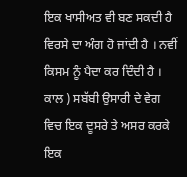ਇਕ ਖਾਸੀਅਤ ਵੀ ਬਣ ਸਕਦੀ ਹੈ ਵਿਰਸੇ ਦਾ ਅੰਗ ਹੋ ਜਾਂਦੀ ਹੈ । ਨਵੀਂ ਕਿਸਮ ਨੂੰ ਪੈਦਾ ਕਰ ਦਿੰਦੀ ਹੈ । ਕਾਲ ) ਸਬੱਬੀ ਉਸਾਰੀ ਦੇ ਵੇਗ ਵਿਚ ਇਕ ਦੂਸਰੇ ਤੇ ਅਸਰ ਕਰਕੇ ਇਕ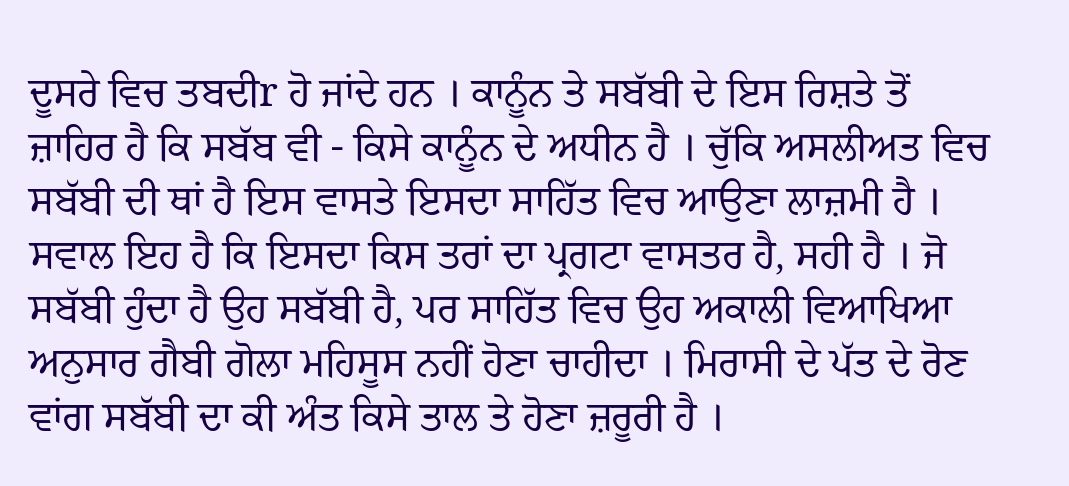ਦੂਸਰੇ ਵਿਚ ਤਬਦੀr ਹੋ ਜਾਂਦੇ ਹਨ । ਕਾਨੂੰਨ ਤੇ ਸਬੱਬੀ ਦੇ ਇਸ ਰਿਸ਼ਤੇ ਤੋਂ ਜ਼ਾਹਿਰ ਹੈ ਕਿ ਸਬੱਬ ਵੀ - ਕਿਸੇ ਕਾਨੂੰਨ ਦੇ ਅਧੀਨ ਹੈ । ਚੁੱਕਿ ਅਸਲੀਅਤ ਵਿਚ ਸਬੱਬੀ ਦੀ ਥਾਂ ਹੈ ਇਸ ਵਾਸਤੇ ਇਸਦਾ ਸਾਹਿੱਤ ਵਿਚ ਆਉਣਾ ਲਾਜ਼ਮੀ ਹੈ । ਸਵਾਲ ਇਹ ਹੈ ਕਿ ਇਸਦਾ ਕਿਸ ਤਰਾਂ ਦਾ ਪ੍ਰਗਟਾ ਵਾਸਤਰ ਹੈ, ਸਹੀ ਹੈ । ਜੋ ਸਬੱਬੀ ਹੁੰਦਾ ਹੈ ਉਹ ਸਬੱਬੀ ਹੈ, ਪਰ ਸਾਹਿੱਤ ਵਿਚ ਉਹ ਅਕਾਲੀ ਵਿਆਖਿਆ ਅਨੁਸਾਰ ਗੈਬੀ ਗੋਲਾ ਮਹਿਸੂਸ ਨਹੀਂ ਹੋਣਾ ਚਾਹੀਦਾ । ਮਿਰਾਸੀ ਦੇ ਪੱਤ ਦੇ ਰੋਣ ਵਾਂਗ ਸਬੱਬੀ ਦਾ ਕੀ ਅੰਤ ਕਿਸੇ ਤਾਲ ਤੇ ਹੋਣਾ ਜ਼ਰੂਰੀ ਹੈ ।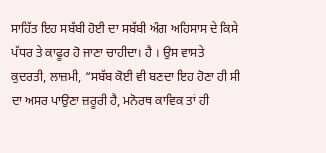ਸਾਹਿੱਤ ਇਹ ਸਬੱਬੀ ਹੋਈ ਦਾ ਸਬੱਬੀ ਅੰਗ ਅਹਿਸਾਸ ਦੇ ਕਿਸੇ ਪੱਧਰ ਤੇ ਕਾਫੂਰ ਹੋ ਜਾਣਾ ਚਾਹੀਦਾ। ਹੈ । ਉਸ ਵਾਸਤੇ ਕੁਦਰਤੀ, ਲਾਜ਼ਮੀ, “ਸਬੱਬ ਕੋਈ ਵੀ ਬਣਦਾ ਇਹ ਹੋਣਾ ਹੀ ਸੀ ਦਾ ਅਸਰ ਪਾਉਣਾ ਜ਼ਰੂਰੀ ਹੈ, ਮਨੋਰਥ ਕਾਵਿਕ ਤਾਂ ਹੀ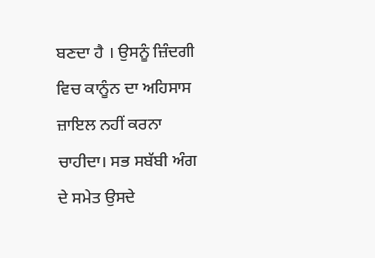ਬਣਦਾ ਹੈ । ਉਸਨੂੰ ਜ਼ਿੰਦਗੀ ਵਿਚ ਕਾਨੂੰਨ ਦਾ ਅਹਿਸਾਸ ਜ਼ਾਇਲ ਨਹੀਂ ਕਰਨਾ ਚਾਹੀਦਾ। ਸਭ ਸਬੱਬੀ ਅੰਗ ਦੇ ਸਮੇਤ ਉਸਦੇ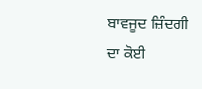ਬਾਵਜੂਦ ਜ਼ਿੰਦਗੀ ਦਾ ਕੋਈ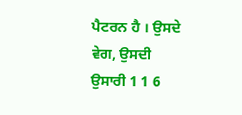ਪੈਟਰਨ ਹੈ । ਉਸਦੇ ਵੇਗ, ਉਸਦੀ ਉਸਾਰੀ 1 1 6